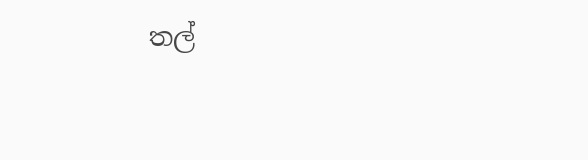තල්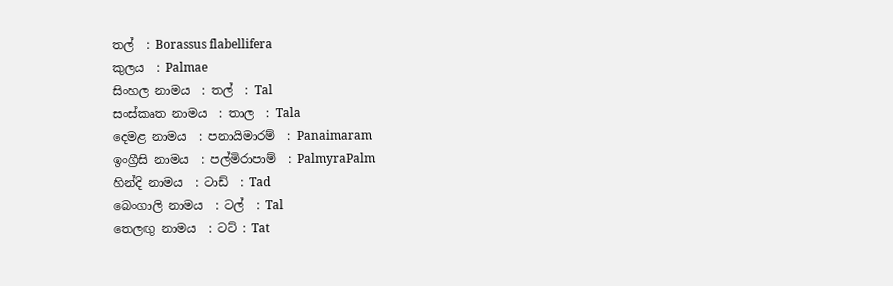තල්  : Borassus flabellifera
කුලය  : Palmae
සිංහල නාමය  : තල්  : Tal
සංස්‌කෘත නාමය  : තාල  : Tala
දෙමළ නාමය  : පනායිමාරම්  : Panaimaram
ඉංග්‍රීසි නාමය  : පල්මිරාපාම්  : PalmyraPalm
හින්දි නාමය  : ටාඩ්  : Tad
බෙංගාලි නාමය  : ටල්  : Tal
තෙලඟු නාමය  : ටට්‌ : Tat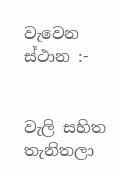වැවෙන ස්‌ථාන :-


වැලි සහිත තැනිතලා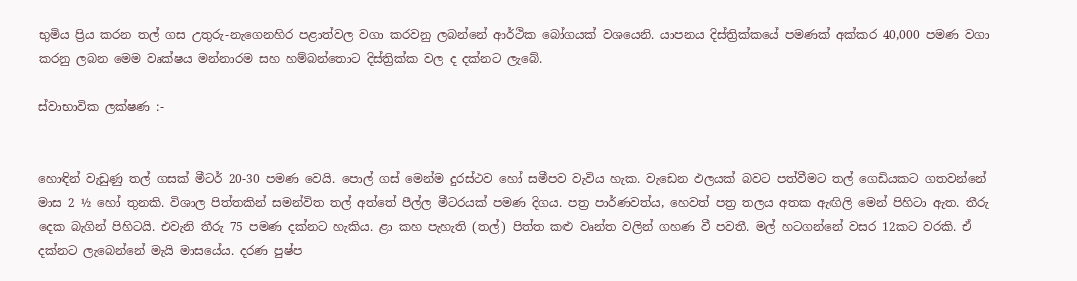භුමිය ප්‍රිය කරන තල් ගස උතුරු-නැගෙනහිර පළාත්වල වගා කරවනු ලබන්නේ ආර්ථික බෝගයක්‌ වශයෙනි. යාපනය දිස්‌ත්‍රික්‌කයේ පමණක්‌ අක්‌කර 40,000 පමණ වගා කරනු ලබන මෙම වෘක්‌ෂය මන්නාරම සහ හම්බන්තොට දිස්‌ත්‍රික්‌ක වල ද දක්‌නට ලැබේ.

ස්‌වාභාවික ලක්‌ෂණ :-


හොඳින් වැඩුණු තල් ගසක්‌ මීටර් 20-30 පමණ වෙයි. පොල් ගස්‌ මෙන්ම දුරස්‌ථව හෝ සමීපව වැවිය හැක. වැඩෙන ඵලයක්‌ බවට පත්වීමට තල් ගෙඩියකට ගතවන්නේ මාස 2 ½ හෝ තුනකි. විශාල පිත්තකින් සමන්විත තල් අත්තේ පීල්ල මීටරයක්‌ පමණ දිගය. පත්‍ර පාර්ණවත්ය, හෙවත් පත්‍ර තලය අතක ඇඟිලි මෙන් පිහිටා ඇත. තීරු දෙක බැගින් පිහිටයි. එවැනි තීරු 75 පමණ දක්‌නට හැකිය. ළා කහ පැහැති (තල්) පිත්ත කළු වෘන්ත වලින් ගහණ වී පවතී. මල් හටගන්නේ වසර 12කට වරකි. ඒ දක්‌නට ලැබෙන්නේ මැයි මාසයේය. දරණ පුෂ්ප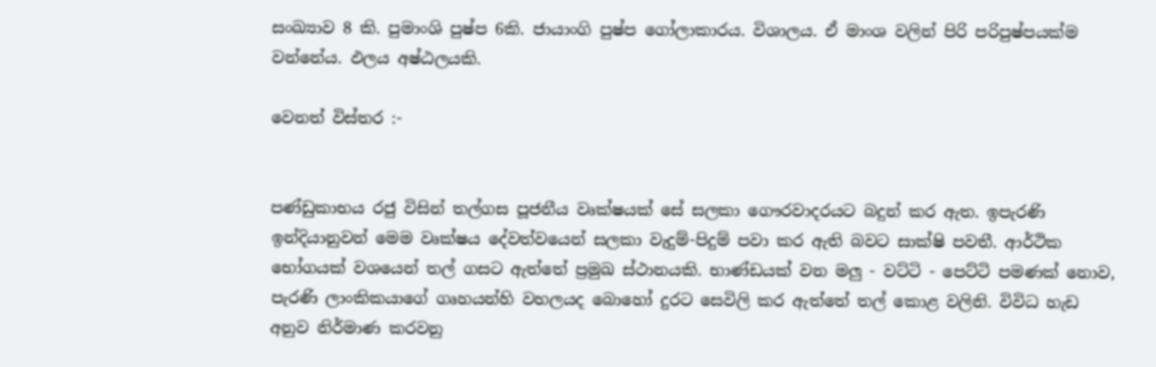සංඛ්‍යාව 8 කි. පුමාංශි පුෂ්ප 6කි. ජායාංගි පුෂ්ප ගෝලාකාරය. විශාලය. ඒ මාංශ වලින් පිරි පරිපුෂ්පයක්‌ම වන්නේය. ඵලය අෂ්ඨලයකි.

වෙනත් විස්‌තර :-


පණ්‌ඩුකාභය රජු විසින් තල්ගස පූජනීය වෘක්‌ෂයක්‌ සේ සලකා ගෞරවාදරයට බදුන් කර ඇත. ඉපැරණි ඉන්දියානුවන් මෙම වෘක්‌ෂය දේවත්වයෙන් සලකා වැදුම්-පිදුම් පවා කර ඇති බවට සාක්‌ෂි පවතී. ආර්ථික භෝගයක්‌ වශයෙන් තල් ගසට ඇත්තේ ප්‍රමුඛ ස්‌ථානයකි. භාණ්‌ඩයක්‌ වන මලු - වට්‌ටි - පෙට්‌ටි පමණක්‌ නොව, පැරණි ලාංකිකයාගේ ගෘහයන්හි වහලයද බොහෝ දුරට සෙවිලි කර ඇත්තේ තල් කොළ වලිනි. විවිධ හැඩ අනුව නිර්මාණ කරවනු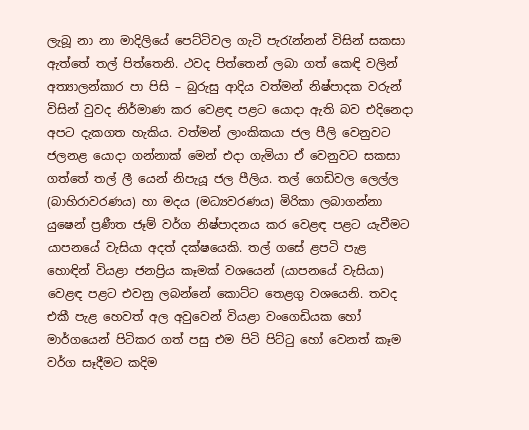ලැබූ නා නා මාදිලියේ පෙට්‌ටිවල ගැටි පැරැන්නන් විසින් සකසා ඇත්තේ තල් පිත්තෙනි. ථවද පිත්තෙන් ලබා ගත් කෙඳි වලින් අත්‍යාලන්කාර පා පිසි – බුරුසු ආදිය වත්මන් නිෂ්පාදක වරුන් විසින් වුවද නිර්මාණ කර වෙළඳ පළට යොදා ඇති බව එදිනෙදා අපට දැකගත හැකිය. වත්මන් ලාංකිකයා ජල පීලි වෙනුවට ජලනළ යොදා ගන්නාක්‌ මෙන් එදා ගැමියා ඒ වෙනුවට සකසා ගත්තේ තල් ලී යෙන් නිපැයූ ජල පීලිය. තල් ගෙඩිවල ලෙල්ල (බාහිරාවරණය) හා මදය (මධ්‍යවරණය) මිරිකා ලබාගන්නා යුෂෙන් ප්‍රණීත ජෑම් වර්ග නිෂ්පාදනය කර වෙළඳ පළට යැවීමට යාපනයේ වැසියා අදත් දක්‌ෂයෙකි. තල් ගසේ ළපටි පැළ හොඳින් වියළා ජනප්‍රිය කෑමක්‌ වශයෙන් (යාපනයේ වැසියා) වෙළඳ පළට එවනු ලබන්නේ කොට්‌ට තෙළගු වශයෙනි. තවද එකී පැළ හෙවත් අල අවුවෙන් වියළා වංගෙඩියක හෝ මාර්ගයෙන් පිටිකර ගත් පසු එම පිටි පිට්‌ටු හෝ වෙනත් කෑම වර්ග සෑදීමට කදිම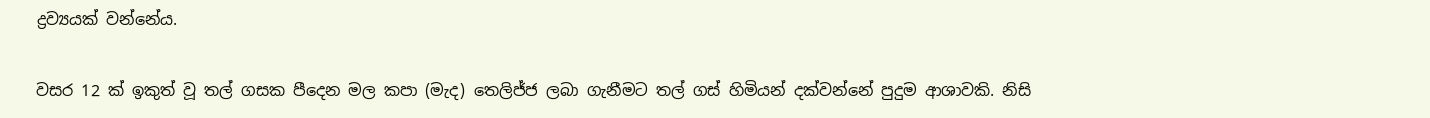ද්‍රව්‍යයක්‌ වන්නේය.

වසර 12 ක්‌ ඉකුත් වූ තල් ගසක පීදෙන මල කපා (මැද) තෙලිජ්ජ ලබා ගැනීමට තල් ගස්‌ හිමියන් දක්‌වන්නේ පුදුම ආශාවකි. නිසි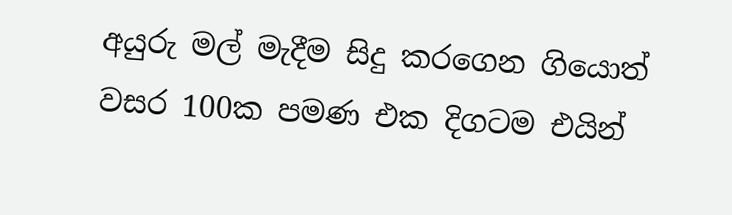අයුරු මල් මැදීම සිදු කරගෙන ගියොත් වසර 100ක පමණ එක දිගටම එයින්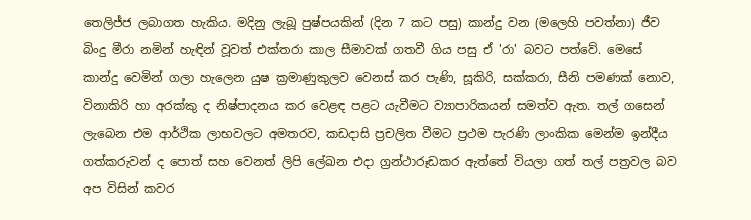තෙලිජ්ජ ලබාගත හැකිය. මදිනු ලැබූ පුෂ්පයකින් (දින 7 කට පසු) කාන්දු වන (මලෙහි පවත්නා) ජීව බිංදු මීරා නමින් හැඳින් වූවත් එක්‌තරා කාල සීමාවක්‌ ගතවී ගිය පසු ඒ 'රා' බවට පත්වේ. මෙසේ කාන්දු වෙමින් ගලා හැලෙන යුෂ ක්‍රමාණුකුලව වෙනස්‌ කර පැණි, සූකිරි, සක්‌කරා, සීනි පමණක්‌ නොව, විනාකිරි හා අරක්‌කු ද නිෂ්පාදනය කර වෙළඳ පළට යැවීමට ව්‍යාපාරිකයන් සමත්ව ඇත. තල් ගසෙන් ලැබෙන එම ආර්ථික ලාභවලට අමතරව, කඩදාසි ප්‍රචලිත වීමට ප්‍රථම පැරණි ලාංකික මෙන්ම ඉන්දීය ගත්කරුවන් ද පොත් සහ වෙනත් ලිපි ලේඛන එදා ග්‍රන්ථාරූඩකර ඇත්තේ වියලා ගත් තල් පත්‍රවල බව අප විසින් කවර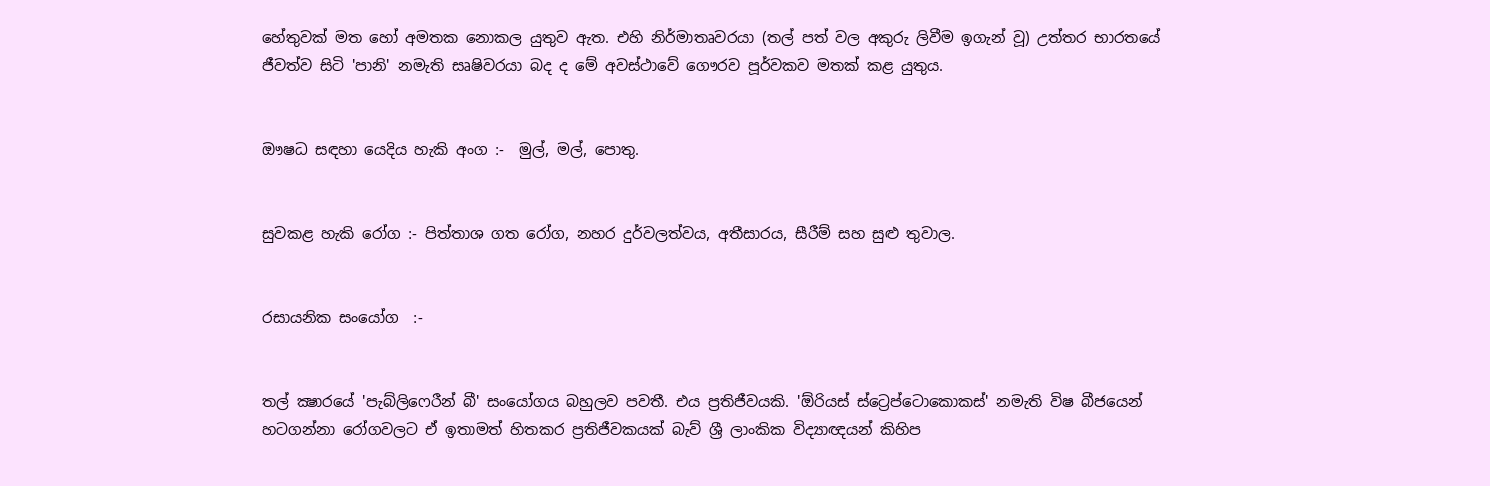හේතුවක්‌ මත හෝ අමතක නොකල යුතුව ඇත. එහි නිර්මාතෘවරයා (තල් පත් වල අකුරු ලිවීම ඉගැන් වූ) උත්තර භාරතයේ ජීවත්ව සිටි 'පානි' නමැති සෘෂිවරයා බද ද මේ අවස්‌ථාවේ ගෞරව පූර්වකව මතක්‌ කළ යුතුය.


ඖෂධ සඳහා යෙදිය හැකි අංග :-  මුල්, මල්, පොතු.


සුවකළ හැකි රෝග :- පිත්තාශ ගත රෝග, නහර දුර්වලත්වය, අතීසාරය, සීරීම් සහ සුළු තුවාල.


රසායනික සංයෝග  :-


තල් ක්‍ෂාරයේ 'පැබ්ලිෆෙරීන් බී' සංයෝගය බහුලව පවතී. එය ප්‍රතිජීවයකි. 'ඕරියස්‌ ස්‌ට්‍රෙප්ටොකොකස්‌' නමැති විෂ බීජයෙන් හටගන්නා රෝගවලට ඒ ඉතාමත් හිතකර ප්‍රතිජීවකයක්‌ බැව් ශ්‍රී ලාංකික විද්‍යාඥයන් කිහිප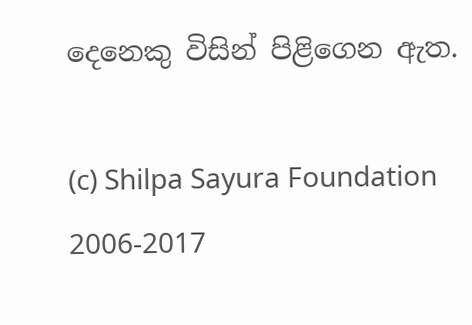දෙනෙකු විසින් පිළිගෙන ඇත.

(c) Shilpa Sayura Foundation 2006-2017